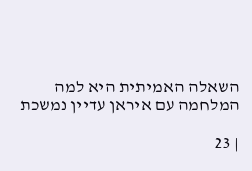השאלה האמיתית היא למה המלחמה עם איראן עדיין נמשכת

| 23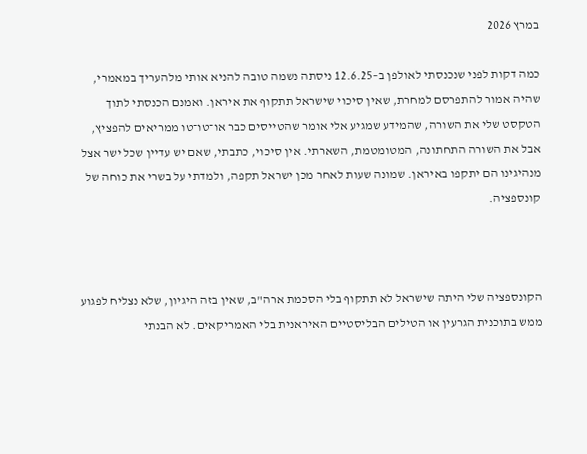במרץ 2026

כמה דקות לפני שנכנסתי לאולפן ב–12.6.25 ניסתה נשמה טובה להניא אותי מלהעריך במאמרי, שהיה אמור להתפרסם למחרת, שאין סיכוי שישראל תתקוף את איראן. ואמנם הכנסתי לתוך הטקסט שלי את השורה, שהמידע שמגיע אלי אומר שהטייסים כבר או־טו־טו ממריאים להפציץ, אבל את השורה התחתונה, המטומטמת, השארתי. אין סיכוי, כתבתי, שאם יש עדיין שכל ישר אצל מנהיגינו הם יתקפו באיראן. שמונה שעות לאחר מכן ישראל תקפה, ולמדתי על בשרי את כוחה של קונספציה.



הקונספציה שלי היתה שישראל לא תתקוף בלי הסכמת ארה"ב, שאין בזה היגיון, שלא נצליח לפגוע ממש בתוכנית הגרעין או הטילים הבליסטיים האיראנית בלי האמריקאים. לא הבנתי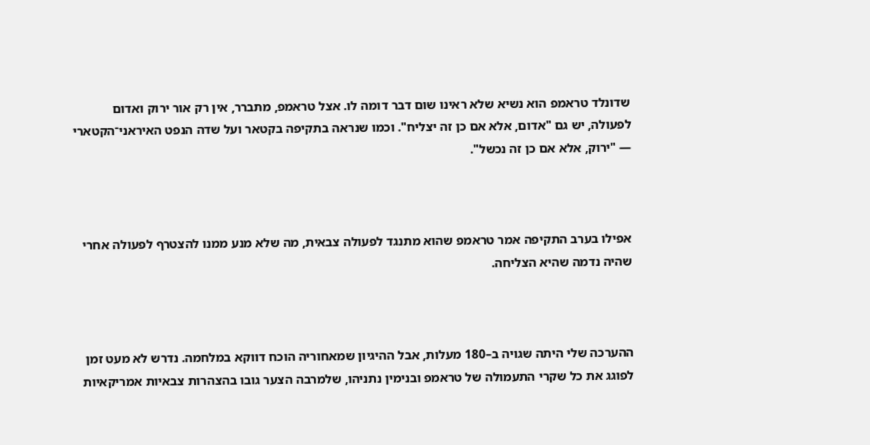שדונלד טראמפ הוא נשיא שלא ראינו שום דבר דומה לו. אצל טראמפ, מתברר, אין רק אור ירוק ואדום לפעולה, יש גם "אדום, אלא אם כן זה יצליח". וכמו שנראה בתקיפה בקטאר ועל שדה הנפט האיראני־הקטארי — "ירוק, אלא אם כן זה נכשל".



אפילו בערב התקיפה אמר טראמפ שהוא מתנגד לפעולה צבאית, מה שלא מנע ממנו להצטרף לפעולה אחרי שהיה נדמה שהיא הצליחה.



ההערכה שלי היתה שגויה ב–180 מעלות, אבל ההיגיון שמאחוריה הוכח דווקא במלחמה. נדרש לא מעט זמן לפוגג את כל שקרי התעמולה של טראמפ ובנימין נתניהו, שלמרבה הצער גובו בהצהרות צבאיות אמריקאיות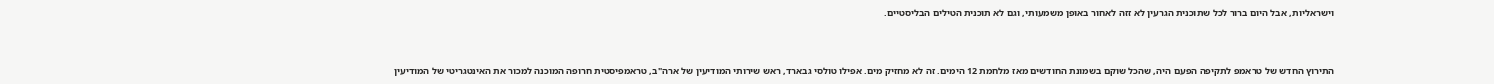וישראליות, אבל היום ברור לכל שתוכנית הגרעין לא זזה לאחור באופן משמעותי, וגם לא תוכנית הטילים הבליסטיים.



התירוץ החדש של טראמפ לתקיפה הפעם היה, שהכל שוקם בשמונת החודשים מאז מלחמת 12 הימים. זה לא מחזיק מים. אפילו טולסי גבארד, ראש שירותי המודיעין של ארה"ב, טראמפיסטית חרופה המוכנה למכור את האינטגריטי של המודיעין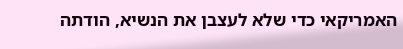האמריקאי כדי שלא לעצבן את הנשיא, הודתה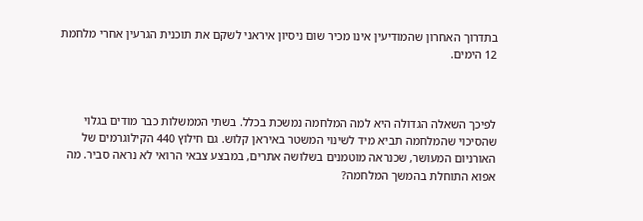בתדרוך האחרון שהמודיעין אינו מכיר שום ניסיון איראני לשקם את תוכנית הגרעין אחרי מלחמת 12 הימים.



לפיכך השאלה הגדולה היא למה המלחמה נמשכת בכלל. בשתי הממשלות כבר מודים בגלוי שהסיכוי שהמלחמה תביא מיד לשינוי המשטר באיראן קלוש. גם חילוץ 440 הקילוגרמים של האורניום המעושר, שכנראה מוטמנים בשלושה אתרים, במבצע צבאי הרואי לא נראה סביר. מה אפוא התוחלת בהמשך המלחמה?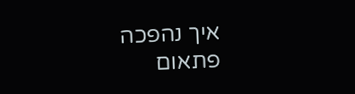איך נהפכה פתאום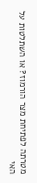מטרתה לפתיחת מצר הורמוז? או השתלטות על האי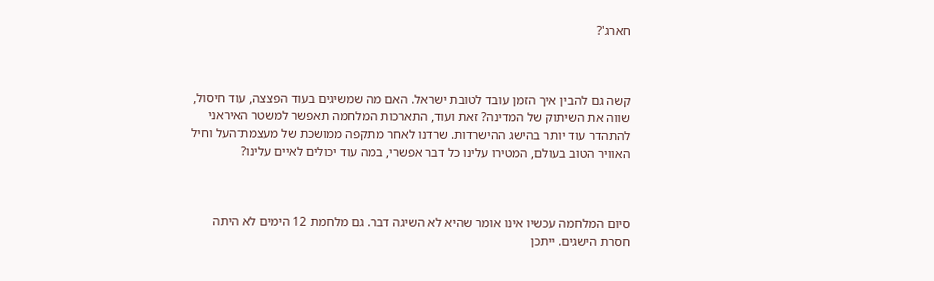חארג'?



קשה גם להבין איך הזמן עובד לטובת ישראל. האם מה שמשיגים בעוד הפצצה, עוד חיסול, שווה את השיתוק של המדינה? זאת ועוד, התארכות המלחמה תאפשר למשטר האיראני להתהדר עוד יותר בהישג ההישרדות. שרדנו לאחר מתקפה ממושכת של מעצמת־העל וחיל האוויר הטוב בעולם, המטירו עלינו כל דבר אפשרי, במה עוד יכולים לאיים עלינו?



סיום המלחמה עכשיו אינו אומר שהיא לא השיגה דבר. גם מלחמת 12 הימים לא היתה חסרת הישגים. ייתכן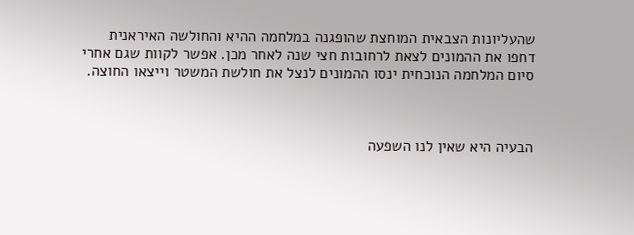שהעליונות הצבאית המוחצת שהופגנה במלחמה ההיא והחולשה האיראנית דחפו את ההמונים לצאת לרחובות חצי שנה לאחר מכן. אפשר לקוות שגם אחרי סיום המלחמה הנוכחית ינסו ההמונים לנצל את חולשת המשטר וייצאו החוצה.



הבעיה היא שאין לנו השפעה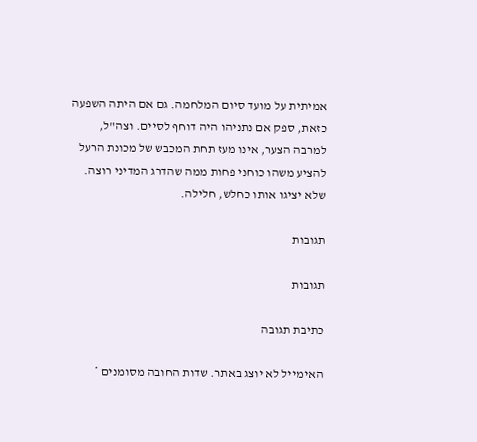אמיתית על מועד סיום המלחמה. גם אם היתה השפעה כזאת, ספק אם נתניהו היה דוחף לסיים. וצה"ל, למרבה הצער, אינו מעז תחת המכבש של מכונת הרעל להציע משהו כוחני פחות ממה שהדרג המדיני רוצה. שלא יציגו אותו כחלש, חלילה.

תגובות

תגובות

כתיבת תגובה

האימייל לא יוצג באתר. שדות החובה מסומנים *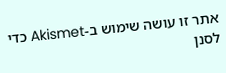אתר זו עושה שימוש ב-Akismet כדי לסנן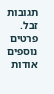תגובות זבל. פרטים נוספים אודות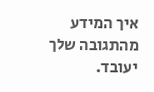איך המידע מהתגובה שלך יעובד.